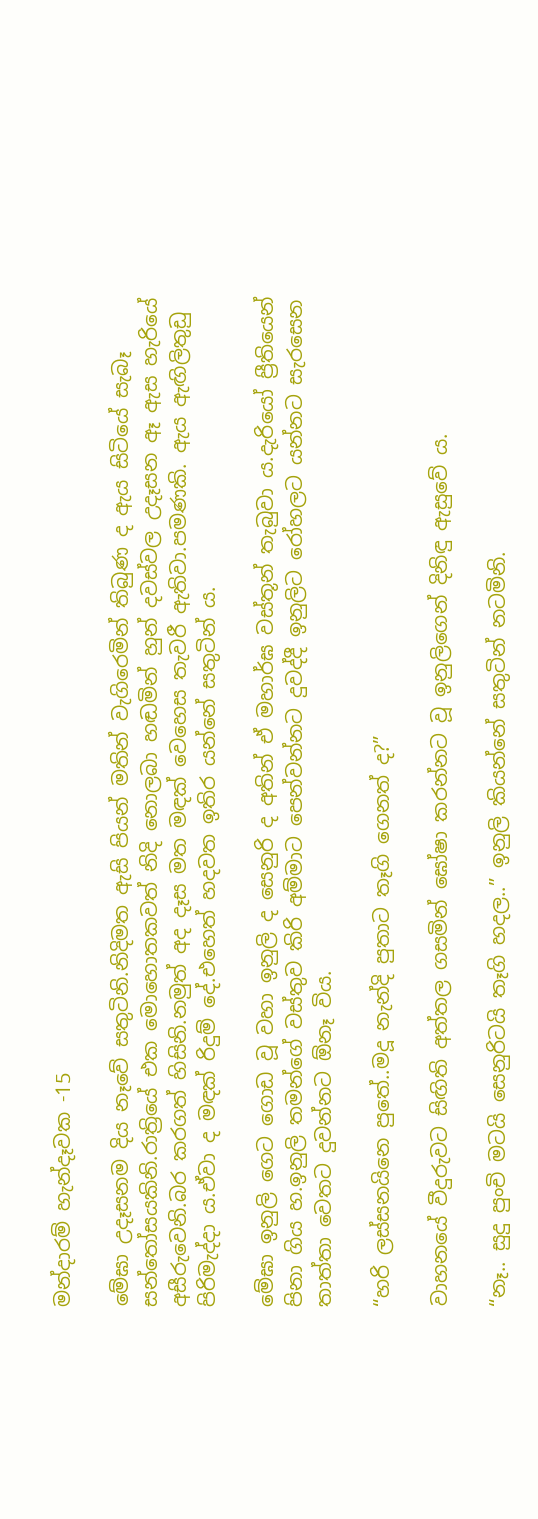මන්දාරම් හැන්දෑවක -15

මේඝා උදෑසනම දිය නෑවේ සතුටිනි.නිදිමත ඇසි පියන් මතින් වැගිරෙමින් තිබුණ ද ඇය සිටියේ සැබෑ සන්තෝසයකිනි.රාත්‍රියේ එක මොහොතකවත් නිදි නොලබා හඬමින් හුන් දවස්වල උදෑසන ඈ ඇස හැරියේ අසීරුවෙනි.බර කරගත් හිසිනි.නමුත් අද දෑස මත මඳක් වෙහෙස තැවරී ඇතිවා.පමණකි. ඇය ඇඟිලිතුඩු පිරිමැද්දා ය.ඒවා ද මඳක් රිදුම් දේ.එහෙත් හදවත ඉතිර යන්නේ සතුටින් ය.

මේඝා ඉනුලි ගෙට ගොඩ වූ වහා ඉනුලි ද සෙනුරි ද අතින් ඒ මහාර්ඝ වස්තූන් තැබුවා ය.දැරියෝ ප්‍රීතියෙන් පිනා ගිය හ.ඉනුලි තමන්ගේ වස්තුව කිරි අම්මාට පෙන්වන්නට දුවද්දී ඉනුලිට රෝහලට යන්නට සැරසෙන තාත්තා වෙතට දුවන්නට ඕනෑ විය.

“හරි ලස්සනයිනෙ පුතේ..මදූ නැන්දි පුතාට තෑගි ගෙනත් ද?”

වාහනයේ වීදුරුවට සිඟිති අත්තල ගසමින් ඝෝෂා කරන්නට වූ ඉනුලිගෙන් දිනිඳු ඇසුවේ ය.

“නෑ.. සුදු පුංචි මටයි සෙනුරිටයි තෑගි හදල..” ඉනුලි කියන්නේ සතුටින් නටමිනි.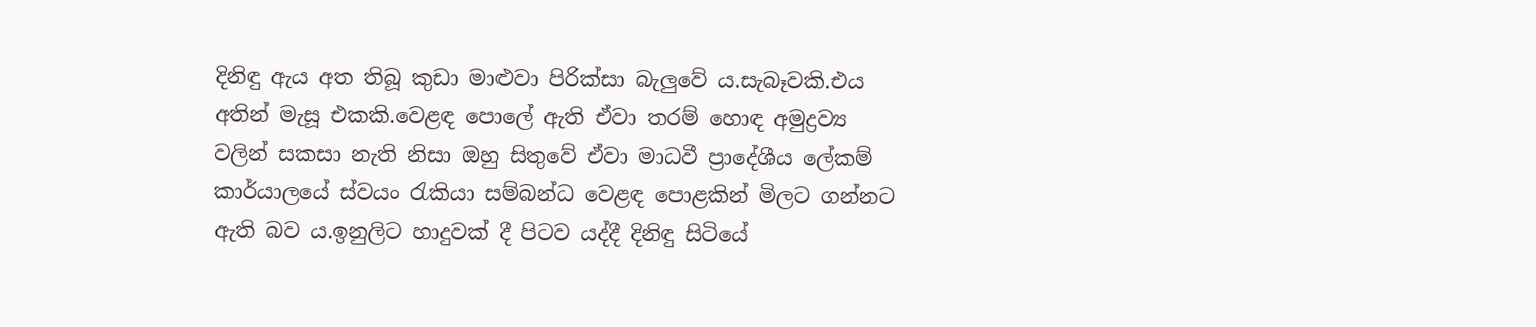දිනිඳු ඇය අත තිබූ කුඩා මාළුවා පිරික්සා බැලුවේ ය.සැබෑවකි.එය අතින් මැසූ එකකි.වෙළඳ පොලේ ඇති ඒවා තරම් හොඳ අමුද්‍රව්‍ය වලින් සකසා නැති නිසා ඔහු සිතුවේ ඒවා මාධවී ප්‍රාදේශීය ලේකම් කාර්යාලයේ ස්වයං රැකියා සම්බන්ධ වෙළඳ පොළකින් මිලට ගන්නට ඇති බව ය.ඉනුලිට හාදුවක් දී පිටව යද්දී දිනිඳු සිටියේ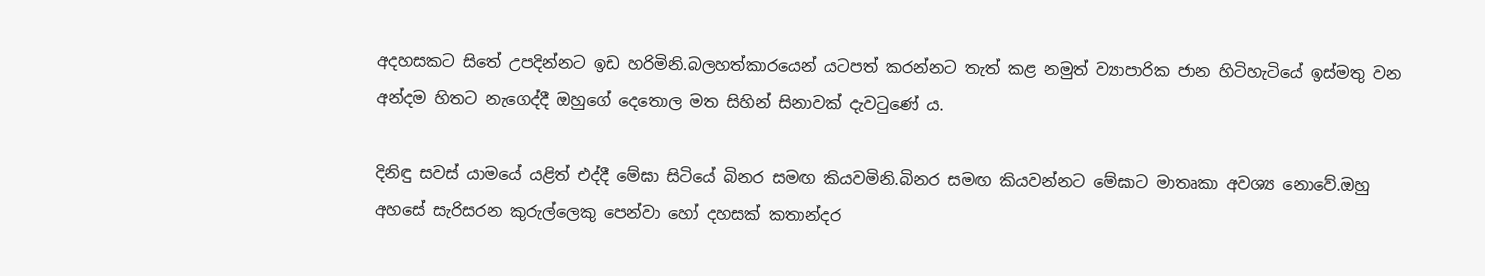අදහසකට සිතේ උපදින්නට ඉඩ හරිමිනි.බලහත්කාරයෙන් යටපත් කරන්නට තැත් කළ නමුත් ව්‍යාපාරික ජාන හිටිහැටියේ ඉස්මතු වන අන්දම හිතට නැගෙද්දී ඔහුගේ දෙතොල මත සිහින් සිනාවක් දැවටුණේ ය.

දිනිඳු සවස් යාමයේ යළිත් එද්දී මේඝා සිටියේ බිනර සමඟ කියවමිනි.බිනර සමඟ කියවන්නට මේඝාට මාතෘකා අවශ්‍ය නොවේ.ඔහු අහසේ සැරිසරන කුරුල්ලෙකු පෙන්වා හෝ දහසක් කතාන්දර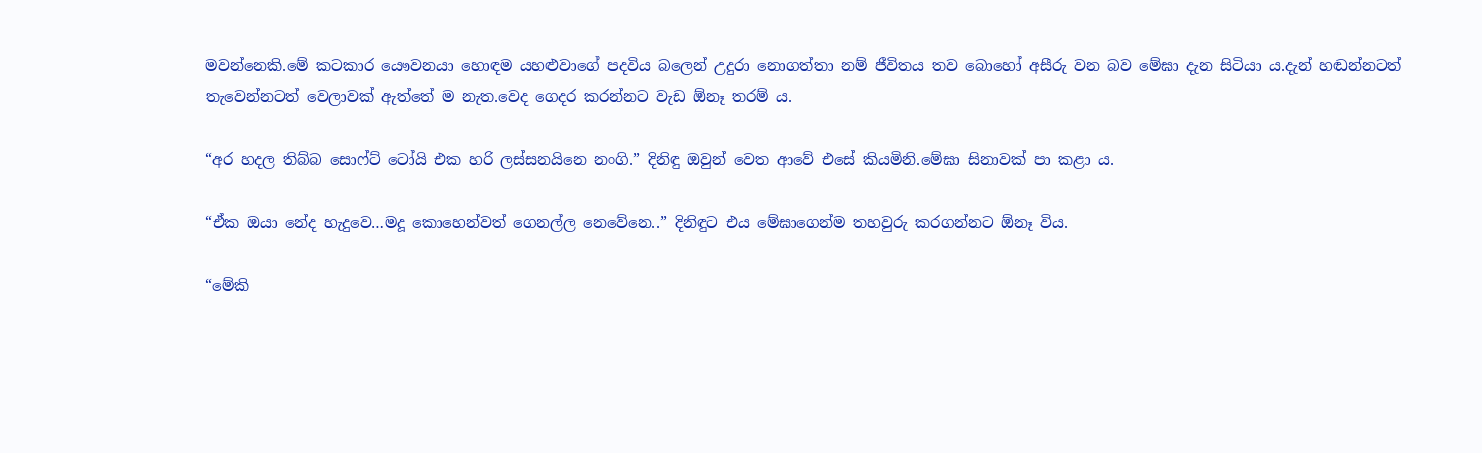මවන්නෙකි.මේ කටකාර යෞවනයා හොඳම යහළුවාගේ පදවිය බලෙන් උදුරා නොගත්තා නම් ජීවිතය තව බොහෝ අසීරු වන බව මේඝා දැන සිටියා ය.දැන් හඬන්නටත් තැවෙන්නටත් වෙලාවක් ඇත්තේ ම නැත.වෙද ගෙදර කරන්නට වැඩ ඕනෑ තරම් ය.

“අර හදල තිබ්බ සොෆ්ට් ටෝයි එක හරි ලස්සනයිනෙ නංගි.” දිනිඳු ඔවුන් වෙත ආවේ එසේ කියමිනි.මේඝා සිනාවක් පා කළා ය.

“ඒක ඔයා නේද හැදුවෙ…මදූ කොහෙන්වත් ගෙනල්ල නෙවේනෙ..” දිනිඳුට එය මේඝාගෙන්ම තහවුරු කරගන්නට ඕනෑ විය.

“මේකි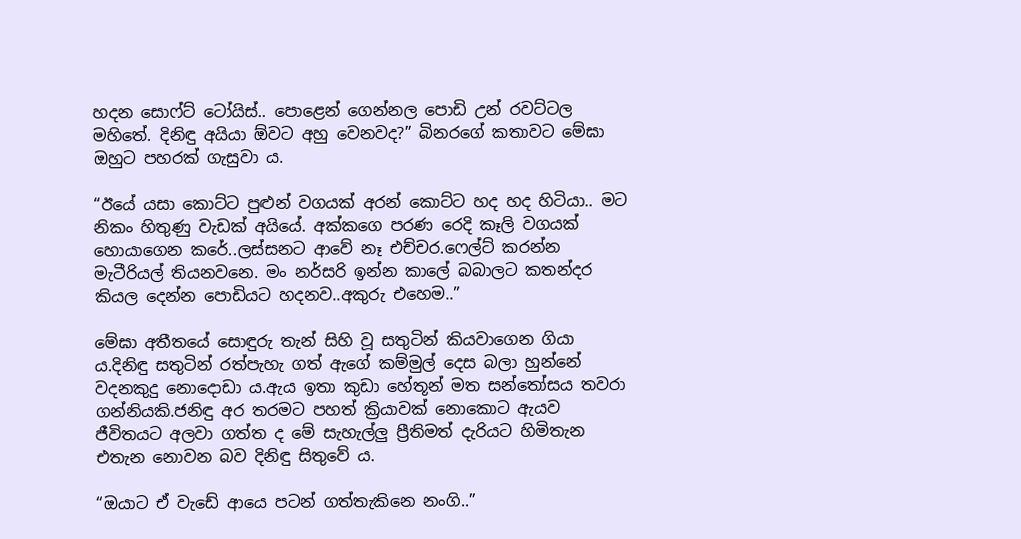හදන සොෆ්ට් ටෝයිස්.. පොළෙන් ගෙන්නල පොඩි උන් රවට්ටල මහිතේ. දිනිඳු අයියා ඕවට අහු වෙනවද?” බිනරගේ කතාවට මේඝා ඔහුට පහරක් ගැසුවා ය.

“ඊයේ යසා කොට්ට පුළුන් වගයක් අරන් කොට්ට හද හද හිටියා.. මට නිකං හිතුණු වැඩක් අයියේ. අක්කගෙ පරණ රෙදි කෑලි වගයක් හොයාගෙන කරේ..ලස්සනට ආවේ නෑ එච්චර.ෆෙල්ට් කරන්න මැටීරියල් තියනවනෙ. මං නර්සරි ඉන්න කාලේ බබාලට කතන්දර කියල දෙන්න පොඩියට හදනව..අකුරු එහෙම..”

මේඝා අතීතයේ සොඳුරු තැන් සිහි වූ සතුටින් කියවාගෙන ගියා ය.දිනිඳු සතුටින්‍ රත්පැහැ ගත් ඇගේ කම්මුල් දෙස බලා හුන්නේ වදනකුදු නොදොඩා ය.ඇය ඉතා කුඩා හේතූන් මත සන්තෝසය තවරා ගන්නියකි.ජනිඳු අර තරමට පහත් ක්‍රියාවක් නොකොට ඇයව ජීවිතයට අලවා ගත්ත ද මේ සැහැල්ලු ප්‍රීතිමත් දැරියට හිමිතැන එතැන නොවන බව දිනිඳු සිතුවේ ය.

“ඔයාට ඒ වැඩේ ආයෙ පටන් ගත්තැකිනෙ නංගි..”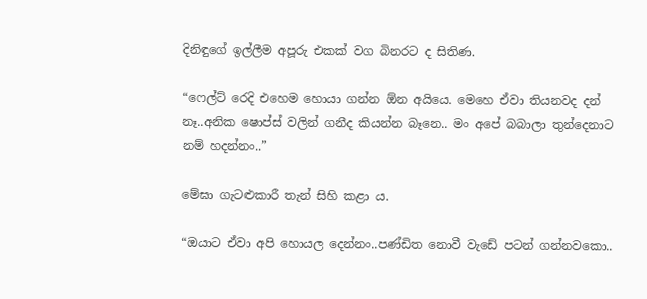දිනිඳුගේ ඉල්ලීම අපූරු එකක් වග බිනරට ද සිතිණ.

“ෆෙල්ට් රෙදි එහෙම හොයා ගන්න ඕන අයියෙ. මෙහෙ ඒවා තියනවද දන් නෑ..අනික ෂොප්ස් වලින් ගනීද කියන්න බෑනෙ.. මං අපේ බබාලා තුන්දෙනාට නම් හදන්නං..”

මේඝා ගැටළුකාරී තැන් සිහි කළා ය.

“ඔයාට ඒවා අපි හොයල දෙන්නං..පණ්ඩිත නොවී වැඩේ පටන් ගන්නවකො..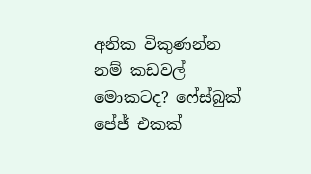අනික විකුණන්න නම් කඩවල් මොකටද? ෆේස්බුක් පේජ් එකක්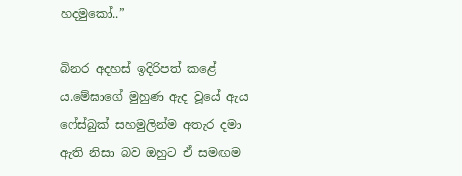හදමුකෝ..”

බිනර අදහස් ඉදිරිපත් කළේ ය.මේඝාගේ මුහුණ ඇද වූයේ ඇය ෆේස්බුක් සහමුලින්ම අතැර දමා ඇති නිසා බව ඔහුට ඒ සමඟම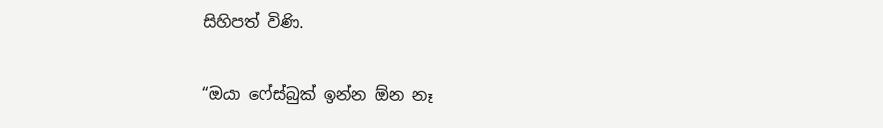සිහිපත් විණි.

“ඔයා ෆේස්බුක් ඉන්න ඕන නෑ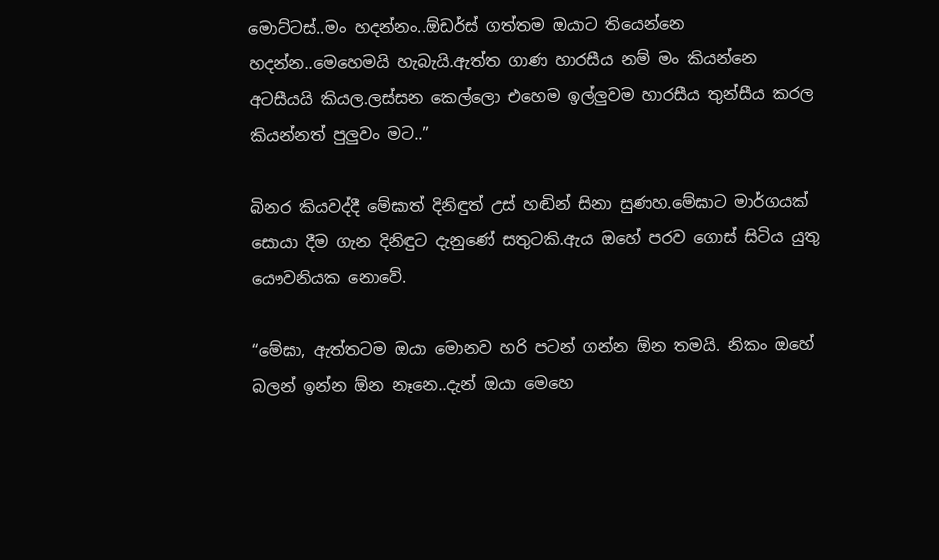මොට්ටස්..මං හදන්නං..ඕඩර්ස් ගත්තම ඔයාට තියෙන්නෙ හදන්න..මෙහෙමයි හැබැයි.ඇත්ත ගාණ හාරසීය නම් මං කියන්නෙ අටසීයයි කියල.ලස්සන කෙල්ලො එහෙම ඉල්ලුවම හාරසීය තුන්සීය කරල කියන්නත් පුලුවං මට..”

බිනර කියවද්දී මේඝාත් දිනිඳුත් උස් හඬින් සිනා සුණහ.මේඝාට මාර්ගයක් සොයා දීම ගැන දිනිඳුට දැනුණේ සතුටකි.ඇය ඔහේ පරව ගොස් සිටිය යුතු යෞවනියක නොවේ.

“මේඝා, ඇත්තටම ඔයා මොනව හරි පටන් ගන්න ඕන තමයි. නිකං ඔහේ බලන් ඉන්න ඕන නෑනෙ..දැන් ඔයා මෙහෙ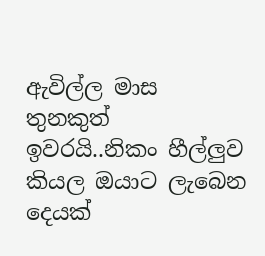ඇවිල්ල මාස තුනකුත් ඉවරයි..නිකං හීල්ලුව කියල ඔයාට ලැබෙන දෙයක්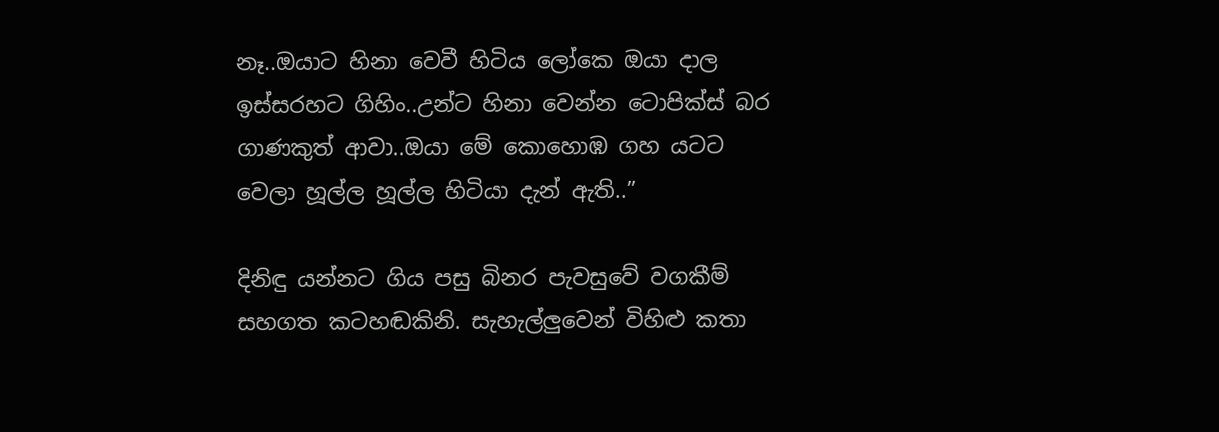නෑ..ඔයාට හිනා වෙවී හිටිය ලෝකෙ ඔයා දාල ඉස්සරහට ගිහිං..උන්ට හිනා වෙන්න ටොපික්ස් බර ගාණකුත් ආවා..ඔයා මේ කොහොඹ ගහ යටට වෙලා හූල්ල හූල්ල හිටියා දැන් ඇති..”

දිනිඳු යන්නට ගිය පසු බිනර පැවසුවේ වගකීම් සහගත කටහඬකිනි. සැහැල්ලුවෙන් විහිළු කතා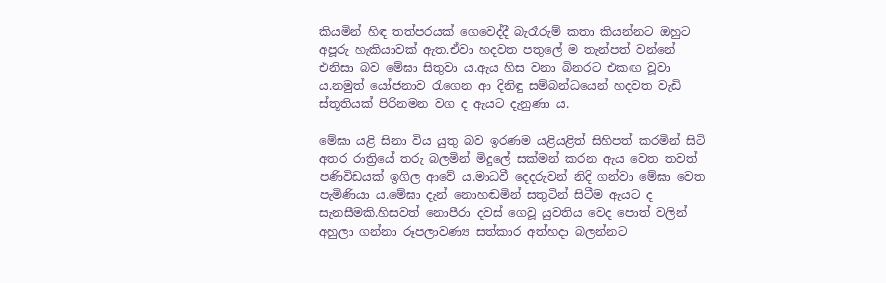කියමින් හිඳ තත්පරයක් ගෙවෙද්දී බැරෑරුම් කතා කියන්නට ඔහුට අපූරු හැකියාවක් ඇත.ඒවා හදවත පතුලේ ම තැන්පත් වන්නේ එනිසා බව මේඝා සිතුවා ය.ඇය හිස වනා බිනරට එකඟ වූවා ය.නමුත් යෝජනාව රැගෙන ආ දිනිඳු සම්බන්ධයෙන් හදවත වැඩි ස්තූතියක් පිරිනමන වග ද ඇයට දැනුණා ය.

මේඝා යළි සිනා විය යුතු බව ඉරණම යළියළිත් සිහිපත් කරමින් සිටි අතර රාත්‍රියේ තරු බලමින් මිදුලේ සක්මන් කරන ඇය වෙත තවත් පණිවිඩයක් ඉගිල ආවේ ය.මාධවී දෙදරුවන් නිදි ගන්වා මේඝා වෙත පැමිණියා ය.මේඝා දැන් නොහඬමින් සතුටින් සිටීම ඇයට ද සැනසීමකි.හිසවත් නොපීරා දවස් ගෙවූ යුවතිය වෙද පොත් වලින් අහුලා ගන්නා රූපලාවණ්‍ය සත්කාර අත්හදා බලන්නට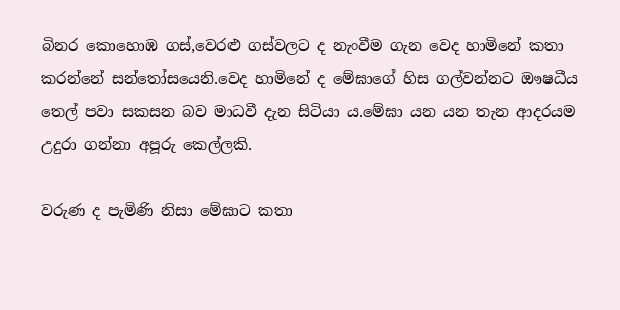බිනර කොහොඹ ගස්,වෙරළු ගස්වලට ද නැංවීම ගැන වෙද හාමිනේ කතා කරන්නේ සන්තෝසයෙනි.වෙද හාමිනේ ද මේඝාගේ හිස ගල්වන්නට ඖෂධීය තෙල් පවා සකසන බව මාධවී දැන සිටියා ය.මේඝා යන යන තැන ආදරයම උදුරා ගන්නා අපූරු කෙල්ලකි.

වරුණ ද පැමිණි නිසා මේඝාට කතා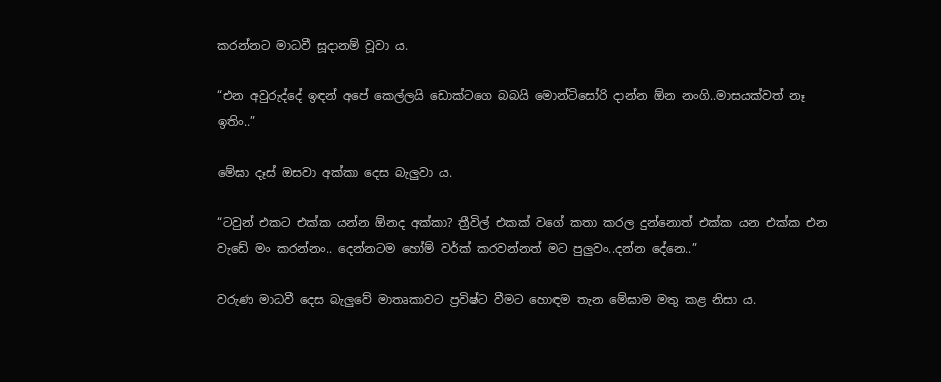කරන්නට මාධවී සූදානම් වූවා ය.

“එන අවුරුද්දේ ඉඳන් අපේ කෙල්ලයි ඩොක්ටගෙ බබයි මොන්ටිසෝරි දාන්න ඕන නංගි..මාසයක්වත් නෑ ඉතිං..”

මේඝා දෑස් ඔසවා අක්කා දෙස බැලුවා ය.

“ටවුන් එකට එක්ක යන්න ඕනද අක්කා? ත්‍රීවිල් එකක් වගේ කතා කරල දුන්නොත් එක්ක යන එක්ක එන වැඩේ මං කරන්නං.. දෙන්නටම හෝම් වර්ක් කරවන්නත් මට පුලුවං..දන්න දේනෙ..”

වරුණ මාධවී දෙස බැලුවේ මාතෘකාවට ප්‍රවිෂ්ට වීමට හොඳම තැන මේඝාම මතු කළ නිසා ය.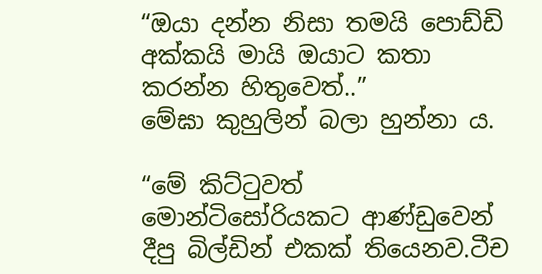“ඔයා දන්න නිසා තමයි පොඩ්ඩි අක්කයි මායි ඔයාට කතා කරන්න හිතුවෙත්..”
මේඝා කුහුලින් බලා හුන්නා ය.

“මේ කිට්ටුවත් මොන්ටිසෝරියකට ආණ්ඩුවෙන් දීපු බිල්ඩින් එකක් තියෙනව.ටීච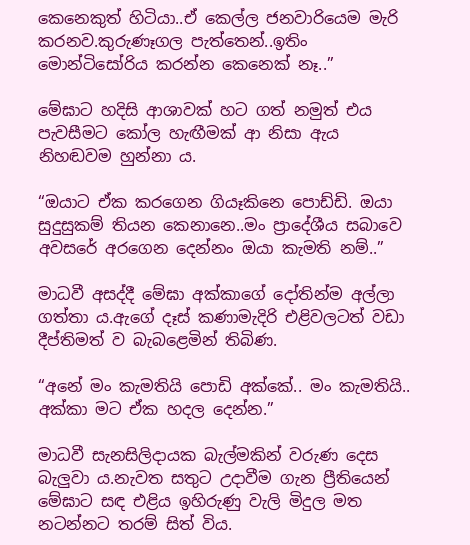කෙනෙකුත් හිටියා..ඒ කෙල්ල ජනවාරියෙම මැරි කරනව.කුරුණෑගල පැත්තෙන්..ඉතිං මොන්ටිසෝරිය කරන්න කෙනෙක් නෑ..”

මේඝාට හදිසි ආශාවක් හට ගත් නමුත් එය පැවසීමට කෝල හැඟීමක් ආ නිසා ඇය නිහඬවම හුන්නා ය.

“ඔයාට ඒක කරගෙන ගියෑකිනෙ පොඩ්ඩි. ඔයා සුදුසුකම් තියන කෙනානෙ..මං ප්‍රාදේශීය සබාවෙ අවසරේ අරගෙන දෙන්නං ඔයා කැමති නම්..”

මාධවී අසද්දී මේඝා අක්කාගේ දෝතින්ම අල්ලා ගත්තා ය.ඇගේ දෑස් කණාමැදිරි එළිවලටත් වඩා දීප්තිමත් ව බැබළෙමින් තිබිණ.

“අනේ මං කැමතියි පොඩි අක්කේ.. මං කැමතියි.. අක්කා මට ඒක හදල දෙන්න.”

මාධවී සැනසිලිදායක බැල්මකින් වරුණ දෙස බැලුවා ය.නැවත සතුට උදාවීම ගැන ප්‍රීතියෙන් මේඝාට සඳ එළිය ඉහිරුණු වැලි මිදුල මත නටන්නට තරම් සිත් විය.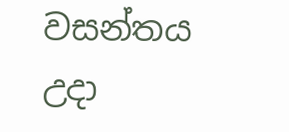වසන්තය උදා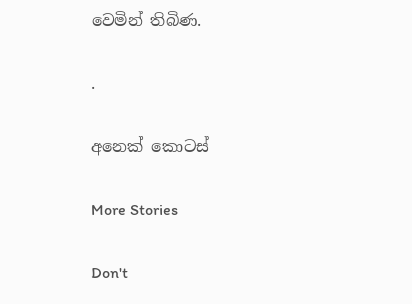වෙමින් තිබිණ.

.

අනෙක් කොටස්

More Stories

Don't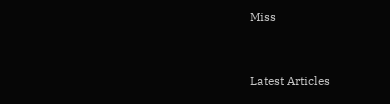Miss


Latest Articles